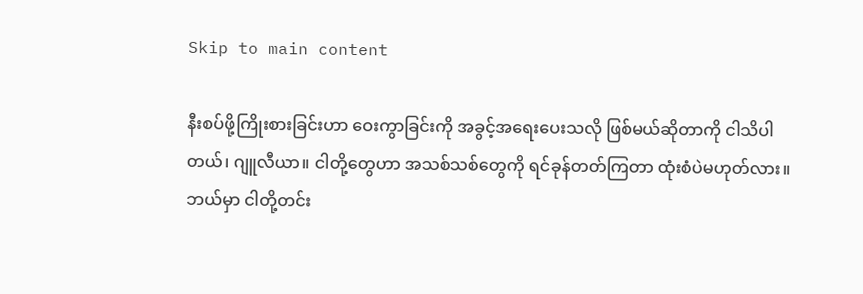Skip to main content

နီးစပ်ဖို့ကြိုးစားခြင်းဟာ ဝေးကွာခြင်းကို အခွင့်အရေးပေးသလို ဖြစ်မယ်ဆိုတာကို ငါသိပါတယ်၊ ဂျူလီယာ။ ငါတို့တွေဟာ အသစ်သစ်တွေကို ရင်ခုန်တတ်ကြတာ ထုံးစံပဲမဟုတ်လား။ ဘယ်မှာ ငါတို့တင်း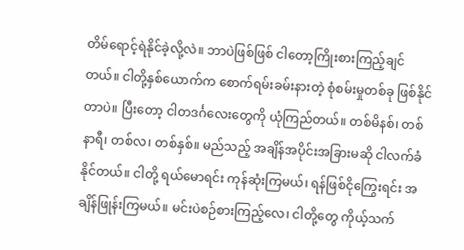တိမ်ရောင့်ရဲနိုင်ခဲ့လို့လဲ။ ဘာပဲဖြစ်ဖြစ် ငါတော့ကြိုးစားကြည့်ချင်တယ်။ ငါတို့နှစ်ယောက်က စောက်ရမ်းခမ်းနားတဲ့ စုံစမ်းမှုတစ်ခု ဖြစ်နိုင်တာပဲ။ ပြီးတော့ ငါတဒင်္ဂလေးတွေကို ယုံကြည်တယ်။ တစ်မိနစ်၊ တစ်နာရီ၊ တစ်လ၊ တစ်နှစ်။ မည်သည့် အချိန်အပိုင်းအခြားမဆို ငါလက်ခံနိုင်တယ်။ ငါတို့ ရယ်မောရင်း ကုန်ဆုံးကြမယ်၊ ရန်ဖြစ်ငိုကြွေးရင်း အချိန်ဖြုန်းကြမယ်။ မင်းပဲစဉ်စားကြည့်လေ၊ ငါတို့တွေ ကိုယ့်သက်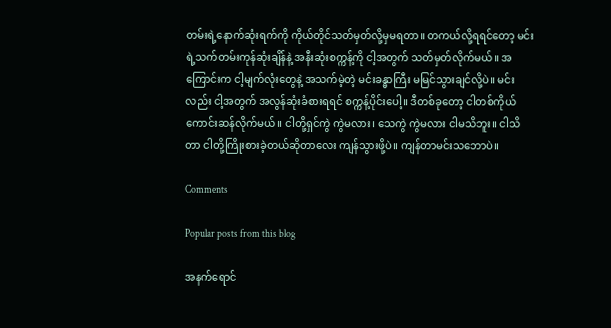တမ်းရဲ့နောက်ဆုံးရက်ကို ကိုယ်တိုင်သတ်မှတ်လို့မှမရတာ။ တကယ်လို့ရရင်တော့ မင်းရဲ့သက်တမ်းကုန်ဆုံးချိန်နဲ့ အနီးဆုံးစက္ကန့်ကို ငါ့အတွက် သတ်မှတ်လိုက်မယ်။ အကြောင်းက ငါ့မျက်လုံးတွေနဲ့ အသက်မဲ့တဲ့ မင်းခန္ဓာကြီး မမြင်သွားချင်လို့ပဲ။ မင်းလည်း ငါ့အတွက် အလွန်ဆုံးခံစားရရင် စက္ကန့်ပိုင်းပေါ့။ ဒီတစ်ခုတော့ ငါတစ်ကိုယ်ကောင်းဆန်လိုက်မယ်။ ငါတို့ရှင်ကွဲ ကွဲမလား၊ သေကွဲ ကွဲမလား ငါမသိဘူး။ ငါသိတာ ငါတို့ကြိုးစားခဲ့တယ်ဆိုတာလေး ကျန်သွားဖို့ပဲ။ ကျန်တာမင်းသဘောပဲ။

Comments

Popular posts from this blog

အနက်ရောင်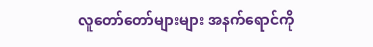လူတော်တော်များများ အနက်ရောင်ကို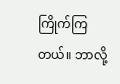ကြိုက်ကြတယ်။ ဘာလို့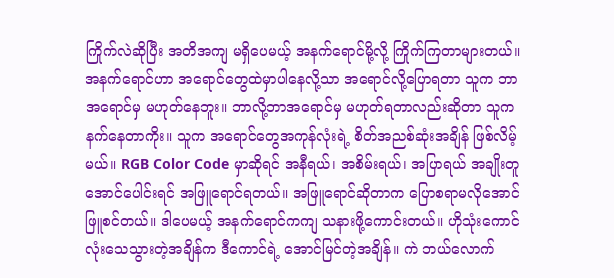ကြိုက်လဲဆိုပြီး အတိအကျ မရှိပေမယ့် အနက်ရောင်မို့လို့ ကြိုက်ကြတာများတယ်။ အနက်ရောင်ဟာ အရောင်တွေထဲမှာပါနေလို့သာ အရောင်လို့ပြောရတာ သူက ဘာအရောင်မှ မဟုတ်နေဘူး။ ဘာလို့ဘာအရောင်မှ မဟုတ်ရတာလည်းဆိုတာ သူက နက်နေတာကိုး။ သူက အရောင်တွေအကုန်လုံးရဲ့ စိတ်အညစ်ဆုံးအချိန် ဖြစ်လိမ့်မယ်။ RGB Color Code မှာဆိုရင် အနီရယ်၊ အစိမ်းရယ်၊ အပြာရယ် အချိုးတူအောင်ပေါင်းရင် အဖြူရောင်ရတယ်။ အဖြူရောင်ဆိုတာက ပြောစရာမလိုအောင် ဖြူစင်တယ်။ ဒါပေမယ့် အနက်ရောင်ကကျ သနားဖို့ကောင်းတယ်။ ဟိုသုံးကောင်လုံးသေသွားတဲ့အချိန်က ဒီကောင်ရဲ့ အောင်မြင်တဲ့အချိန်။ ကဲ ဘယ်လောက်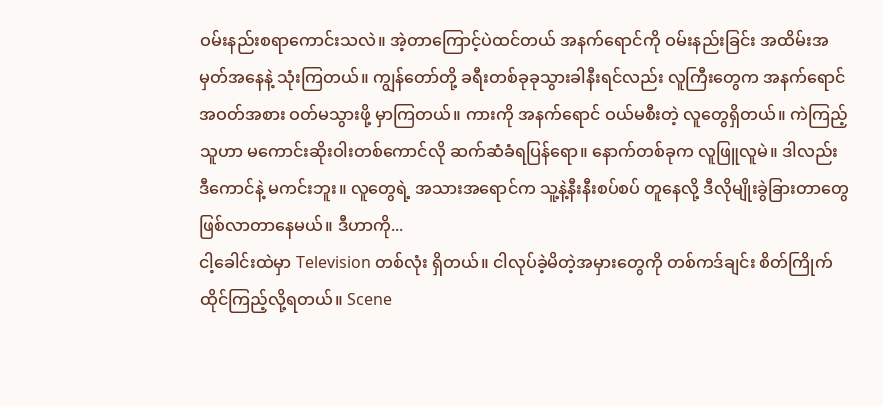ဝမ်းနည်းစရာကောင်းသလဲ။ အဲ့တာကြောင့်ပဲထင်တယ် အနက်ရောင်ကို ဝမ်းနည်းခြင်း အထိမ်းအမှတ်အနေနဲ့ သုံးကြတယ်။ ကျွန်တော်တို့ ခရီးတစ်ခုခုသွားခါနီးရင်လည်း လူကြီးတွေက အနက်ရောင်အဝတ်အစား ဝတ်မသွားဖို့ မှာကြတယ်။ ကားကို အနက်ရောင် ဝယ်မစီးတဲ့ လူတွေရှိတယ်။ ကဲကြည့် သူဟာ မကောင်းဆိုးဝါးတစ်ကောင်လို ဆက်ဆံခံရပြန်ရော။ နောက်တစ်ခုက လူဖြူလူမဲ။ ဒါလည်း ဒီကောင်နဲ့ မကင်းဘူး။ လူတွေရဲ့ အသားအရောင်က သူ့နဲ့နီးနီးစပ်စပ် တူနေလို့ ဒီလိုမျိုးခွဲခြားတာတွေ ဖြစ်လာတာနေမယ်။ ဒီဟာကို...
ငါ့ခေါင်းထဲမှာ Television တစ်လုံး ရှိတယ်။ ငါလုပ်ခဲ့မိတဲ့အမှားတွေကို တစ်ကဒ်ချင်း စိတ်ကြိုက်ထိုင်ကြည့်လို့ရတယ်။ Scene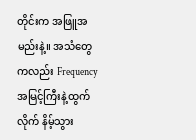တိုင်းက အဖြူအမည်းနဲ့။ အသံတွေကလည်း Frequency အမြင့်ကြီးနဲ့ထွက်လိုက် နိမ့်သွား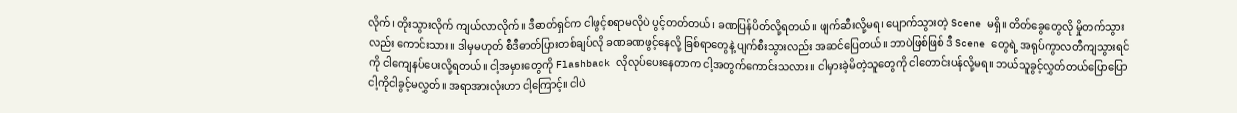လိုက်၊ တိုးသွားလိုက် ကျယ်လာလိုက်။ ဒီဓာတ်ရှင်က ငါဖွင့်စရာမလိုပဲ ပွင့်တတ်တယ်၊ ခဏပြန်ပိတ်လို့ရတယ်။ ဖျက်ဆီးလို့မရ၊ ပျောက်သွားတဲ့ Scene မရှိ။ တိတ်ခွေတွေလို မှိုတက်သွားလည်း ကောင်းသား။ ဒါမှမဟုတ် စီဒီဓာတ်ပြားတစ်ချပ်လို ခဏခဏဖွင့်နေလို့ ခြစ်ရာတွေနဲ့ ပျက်စီးသွားလည်း အဆင်ပြေတယ်။ ဘာပဲဖြစ်ဖြစ် ဒီ Scene တွေရဲ့ အရုပ်ကွာလတီကျသွားရင်ကို ငါကျေနပ်ပေးလို့ရတယ်။ ငါ့အမှားတွေကို Flashback လိုလုပ်ပေးနေတာက ငါ့အတွက်ကောင်းသလား။ ငါမှားခဲ့မိတဲ့သူတွေကို ငါတောင်းပန်လို့မရ။ ဘယ်သူခွင့်လွှတ်တယ်ပြောပြော ငါ့ကိုငါခွင့်မလွှတ်။ အရာအားလုံးဟာ ငါ့ကြောင့်။ ငါပဲ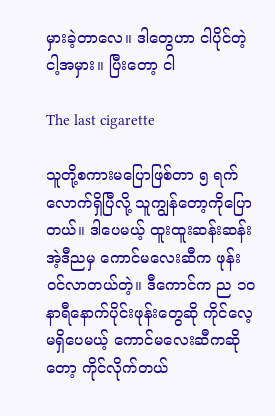မှားခဲ့တာလေ။ ဒါတွေဟာ ငါပိုင်တဲ့ငါ့အမှား။ ပြီးတော့ ငါ

The last cigarette

သူတို့စကားမပြောဖြစ်တာ ၅ ရက်လောက်ရှိပြီလို့ သူကျွန်တော့ကိုပြောတယ်။ ဒါပေမယ့် ထူးထူးဆန်းဆန်း အဲ့ဒီညမှ ကောင်မလေးဆီက ဖုန်းဝင်လာတယ်တဲ့။ ဒီကောင်က ည ၁၀ နာရီနောက်ပိုင်းဖုန်းတွေဆို ကိုင်လေ့မရှိပေမယ့် ကောင်မလေးဆီကဆိုတော့ ကိုင်လိုက်တယ်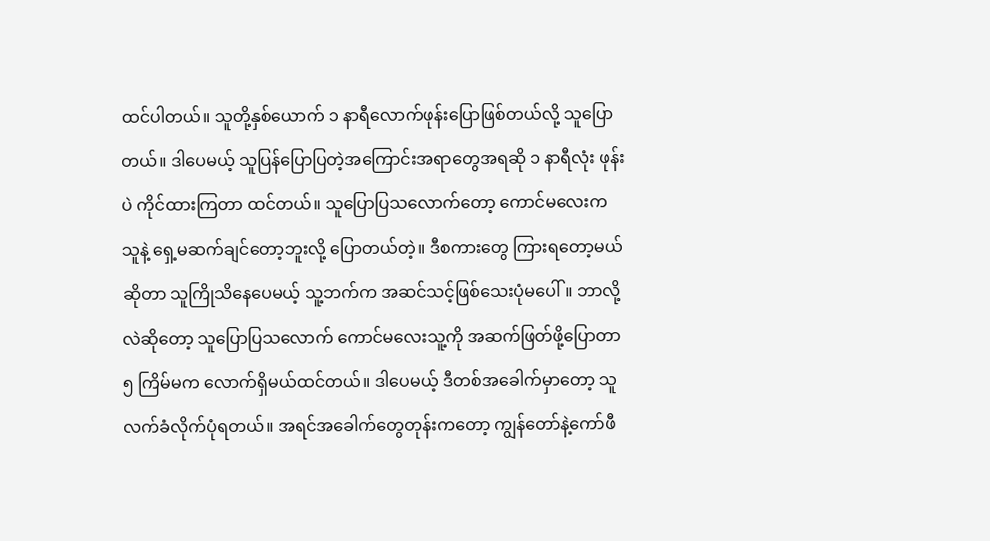ထင်ပါတယ်။ သူတို့နှစ်ယောက် ၁ နာရီလောက်ဖုန်းပြောဖြစ်တယ်လို့ သူပြောတယ်။ ဒါပေမယ့် သူပြန်ပြောပြတဲ့အကြောင်းအရာတွေအရဆို ၁ နာရီလုံး ဖုန်းပဲ ကိုင်ထားကြတာ ထင်တယ်။ သူပြောပြသလောက်တော့ ကောင်မလေးက သူနဲ့ ရှေ့မဆက်ချင်တော့ဘူးလို့ ပြောတယ်တဲ့။ ဒီစကားတွေ ကြားရတော့မယ်ဆိုတာ သူကြိုသိနေပေမယ့် သူ့ဘက်က အဆင်သင့်ဖြစ်သေးပုံမပေါ်။ ဘာလို့လဲဆိုတော့ သူပြောပြသလောက် ကောင်မလေးသူ့ကို အဆက်ဖြတ်ဖို့ပြောတာ ၅ ကြိမ်မက လောက်ရှိမယ်ထင်တယ်။ ဒါပေမယ့် ဒီတစ်အခေါက်မှာတော့ သူလက်ခံလိုက်ပုံရတယ်။ အရင်အခေါက်တွေတုန်းကတော့ ကျွန်တော်နဲ့ကော်ဖီ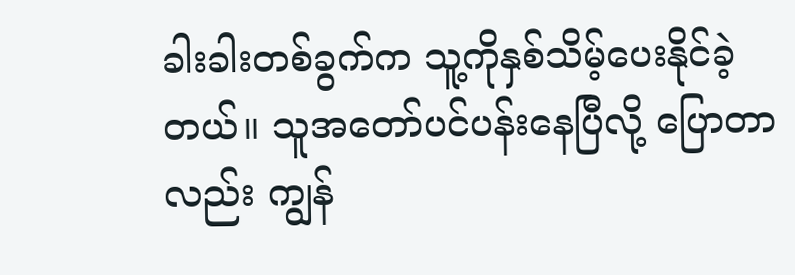ခါးခါးတစ်ခွက်က သူ့ကိုနှစ်သိမ့်ပေးနိုင်ခဲ့တယ်။ သူအတော်ပင်ပန်းနေပြီလို့ ပြောတာလည်း ကျွန်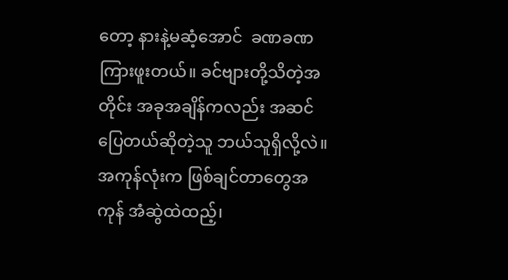တော့ နားနဲ့မဆံ့အောင်  ခဏခဏကြားဖူးတယ်။ ခင်ဗျားတို့သိတဲ့အတိုင်း အခုအချိန်ကလည်း အဆင်ပြေတယ်ဆိုတဲ့သူ ဘယ်သူရှိလို့လဲ။ အကုန်လုံးက ဖြစ်ချင်တာတွေအကုန် အံဆွဲထဲထည့်၊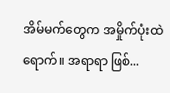အိမ်မက်တွေက အမှိုက်ပုံးထဲရောက်။ အရာရာ ဖြစ်...